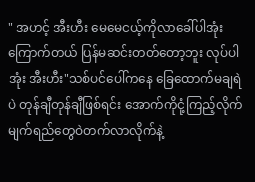" အဟင့် အီးဟီး မေမေငယ့်ကိုလာခေါ်ပါအုံး ကြောက်တယ် ပြန်မဆင်းတတ်တော့ဘူး လုပ်ပါအုံး အီးဟီး"သစ်ပင်ပေါ်ကနေ ခြေထောက်မချရဲပဲ တုန်ချီတုန်ချီဖြစ်ရင်း အောက်ကိုငုံ့ကြည့်လိုက် မျက်ရည်တွေဝဲတက်လာလိုက်နဲ့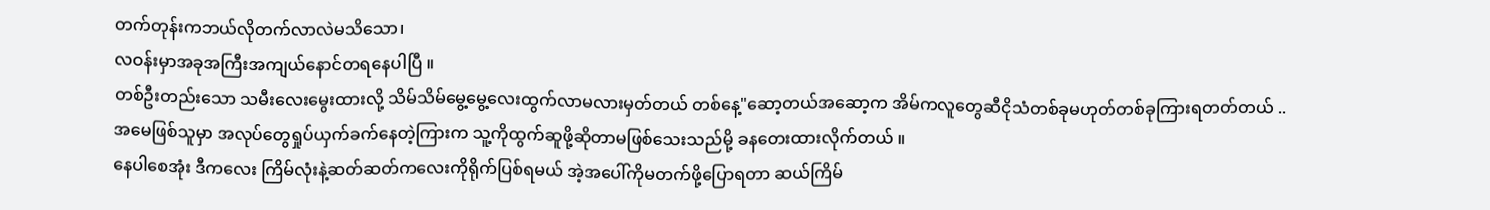တက်တုန်းကဘယ်လိုတက်လာလဲမသိသော၊
လဝန်းမှာအခုအကြီးအကျယ်နောင်တရနေပါပြီ ။
တစ်ဦးတည်းသော သမီးလေးမွေးထားလို့ သိမ်သိမ်မွေ့မွေ့လေးထွက်လာမလားမှတ်တယ် တစ်နေ့"ဆော့တယ်အဆော့က အိမ်ကလူတွေဆီငိုသံတစ်ခုမဟုတ်တစ်ခုကြားရတတ်တယ် ..
အမေဖြစ်သူမှာ အလုပ်တွေရှုပ်ယှက်ခက်နေတဲ့ကြားက သူ့ကိုထွက်ဆူဖို့ဆိုတာမဖြစ်သေးသည်မို့ ခနတေးထားလိုက်တယ် ။
နေပါစေအုံး ဒီကလေး ကြိမ်လုံးနဲ့ဆတ်ဆတ်ကလေးကိုရိုက်ပြစ်ရမယ် အဲ့အပေါ်ကိုမတက်ဖို့ပြောရတာ ဆယ်ကြိမ်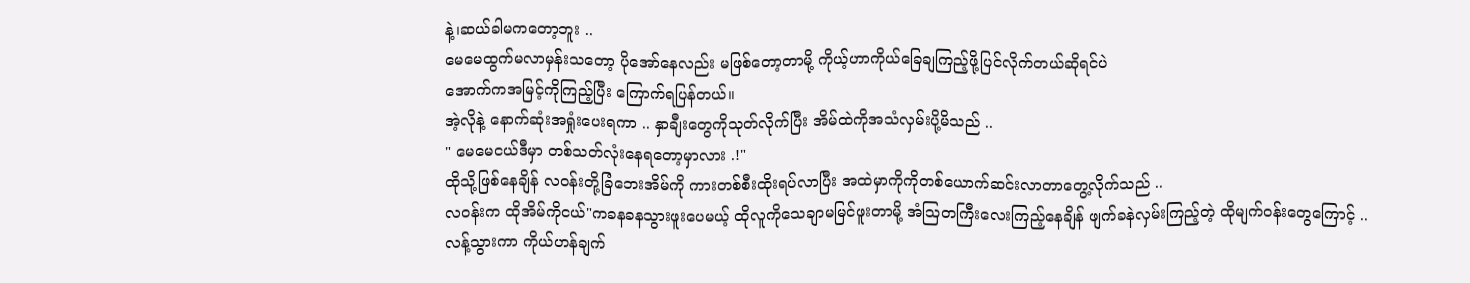နဲ့၊ဆယ်ခါမကတော့ဘူး ..
မေမေထွက်မလာမှန်းသတော့ ပိုအော်နေလည်း မဖြစ်တော့တာမို့ ကိုယ့်ဟာကိုယ်ခြေချကြည့်ဖို့ပြင်လိုက်တယ်ဆိုရင်ပဲ
အောက်ကအမြင့်ကိုကြည့်ပြီး ကြောက်ရပြန်တယ်။
အဲ့လိုနဲ့ နောက်ဆုံးအရှုံးပေးရကာ .. နှာချီးတွေကိုသုတ်လိုက်ပြီး အိမ်ထဲကိုအသံလှမ်းပို့မိသည် ..
" မေမေငယ်ဒီမှာ တစ်သတ်လုံးနေရတော့မှာလား .!"
ထိုသို့ဖြစ်နေချိန် လဝန်းတို့ခြံဘေးအိမ်ကို ကားတစ်စီးထိုးရပ်လာပြီး အထဲမှာကိုကိုတစ်ယောက်ဆင်းလာတာတွေ့လိုက်သည် ..
လဝန်းက ထိုအိမ်ကိုငယ်"ကခနခနသွားဖူးပေမယ့် ထိုလူကိုသေချာမမြင်ဖူးတာမို့ အံဩတကြီးလေးကြည့်နေချိန် ဖျက်ခနဲလှမ်းကြည့်တဲ့ ထိုမျက်ဝန်းတွေကြောင့် ..
လန့်သွားကာ ကိုယ်ဟန်ချက်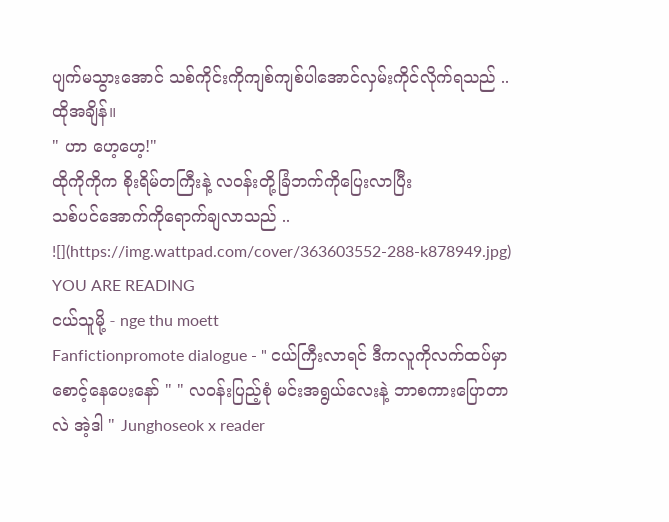ပျက်မသွားအောင် သစ်ကိုင်းကိုကျစ်ကျစ်ပါအောင်လှမ်းကိုင်လိုက်ရသည် ..
ထိုအချိန်။
" ဟာ ဟေ့ဟေ့!"
ထိုကိုကိုက စိုးရိမ်တကြီးနဲ့ လဝန်းတို့ခြံဘက်ကိုပြေးလာပြီး
သစ်ပင်အောက်ကိုရောက်ချလာသည် ..
![](https://img.wattpad.com/cover/363603552-288-k878949.jpg)
YOU ARE READING
ငယ်သူမို့ - nge thu moett
Fanfictionpromote dialogue - " ငယ်ကြီးလာရင် ဒီကလူကိုလက်ထပ်မှာ စောင့်နေပေးနော် " " လဝန်းပြည့်စုံ မင်းအရွယ်လေးနဲ့ ဘာစကားပြောတာလဲ အဲ့ဒါ " Junghoseok x reader